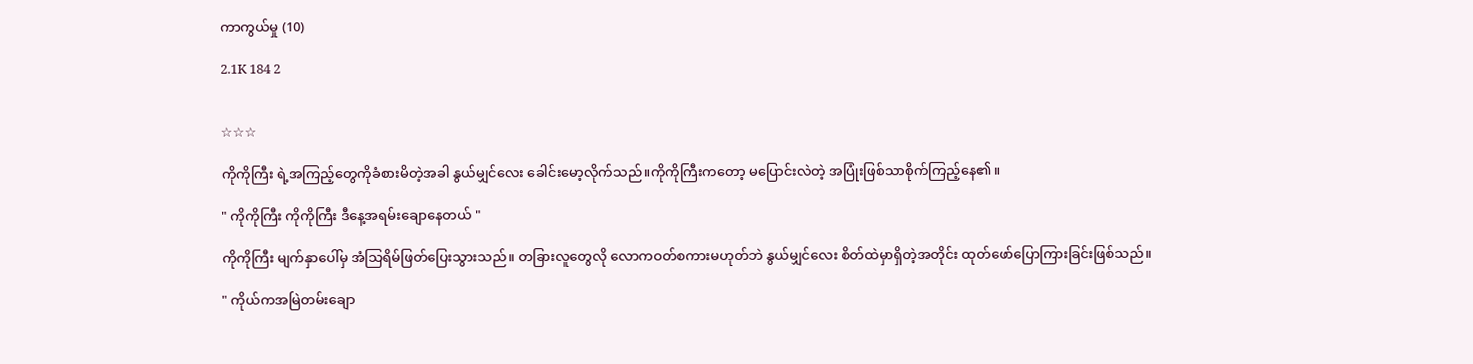ကာကွယ်မှု (10)

2.1K 184 2


☆☆☆

ကိုကိုကြီး ရဲ့အကြည့်တွေကိုခံစားမိတဲ့အခါ နွယ်မျှင်လေး ခေါင်းမော့လိုက်သည်။ကိုကိုကြီးကတော့ မပြောင်းလဲတဲ့ အပြုံးဖြစ်သာစိုက်ကြည့်နေ၏။

" ကိုကိုကြီး ကိုကိုကြီး ဒီနေ့အရမ်းချောနေတယ် "

ကိုကိုကြီး မျက်နှာပေါ်မှ အံသြရိမ်ဖြတ်ပြေးသွားသည်။ တခြားလူတွေလို လောကဝတ်စကားမဟုတ်ဘဲ နွယ်မျှင်လေး စိတ်ထဲမှာရှိတဲ့အတိုင်း ထုတ်ဖော်ပြောကြားခြင်းဖြစ်သည်။

" ကိုယ်ကအမြဲတမ်းချော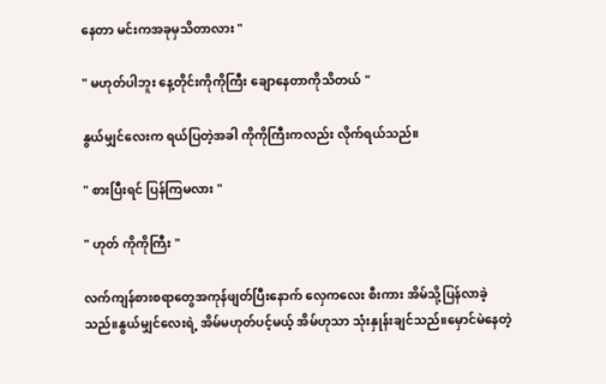နေတာ မင်းကအခုမှသိတာလား "

" မဟုတ်ပါဘူး နေ့တိုင်းကိုကိုကြီး ချောနေတာကိုသိတယ် "

နွယ်မျှင်လေးက ရယ်ပြတဲ့အခါ ကိုကိုကြီးကလည်း လိုက်ရယ်သည်။

" စားပြီးရင် ပြန်ကြမလား "

" ဟုတ် ကိုကိုကြီး "

လက်ကျန်စားစရာတွေအကုန်ဖျတ်ပြီးနောက် လှေကလေး စီးကား အိမ်သို့ပြန်လာခဲ့သည်။နွယ်မျှင်လေးရဲ့ အိမ်မဟုတ်ပင့်မယ့် အိမ်ဟုသာ သုံးနှုန်းချင်သည်။မှောင်မဲနေတဲ့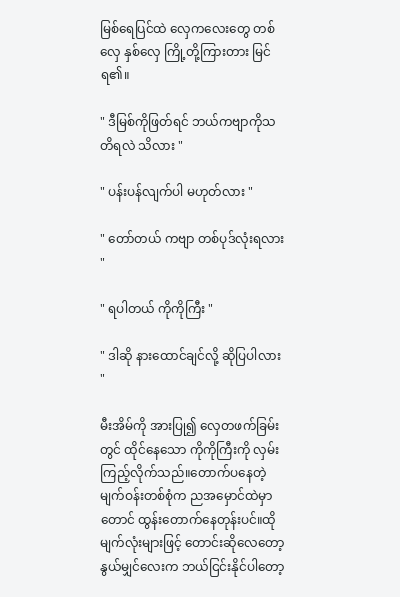မြစ်ရေပြင်ထဲ လှေကလေးတွေ တစ်လှေ နှစ်လှေ ကြို့တို့ကြားတား မြင်ရ၏။

" ဒီမြစ်ကိုဖြတ်ရင် ဘယ်ကဗျာကိုသတိရလဲ သိလား "

" ပန်းပန်လျက်ပါ မဟုတ်လား "

" တော်တယ် ကဗျာ တစ်ပုဒ်လုံးရလား "

" ရပါတယ် ကိုကိုကြီး "

" ဒါဆို နားထောင်ချင်လို့ ဆိုပြပါလား "

မီးအိမ်ကို အားပြု၍ လှေတဖက်ခြမ်းတွင် ထိုင်နေသော ကိုကိုကြီးကို လှမ်းကြည့်လိုက်သည်။တောက်ပနေတဲ့ မျက်ဝန်းတစ်စုံက ညအမှောင်ထဲမှာတောင် ထွန်းတောက်နေတုန်းပင်။ထိုမျက်လုံးများဖြင့် တောင်းဆိုလေတော့ နွယ်မျှင်လေးက ဘယ်ငြင်းနိုင်ပါတော့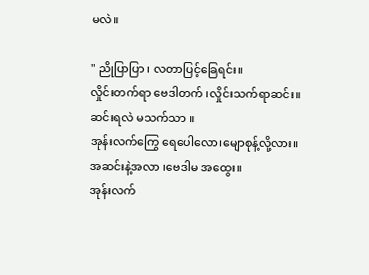မလဲ။

" ညိုပြာပြာ ၊ လတာပြင့်ခြေရင်း။
လှိုင်းတက်ရာ ဗေဒါတက် ၊လှိုင်းသက်ရာဆင်း။
ဆင်းရလဲ မသက်သာ ။
အုန်းလက်ကြွေ ရေပေါလော၊မျောစုန့်လို့လား။
အဆင်းနဲ့အလာ ၊ဗေဒါမ အထွေး။
အုန်းလက်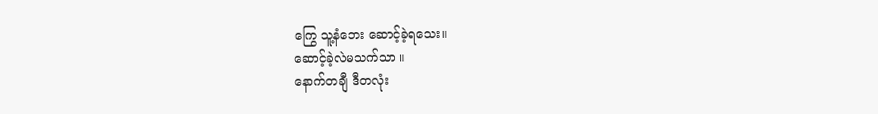ကြွေ သူ့နံဘေး ဆောင့်ခဲ့ရသေး။
ဆောင့်ခဲ့လဲမသက်သာ ။
နောက်တချီ ဒီတလုံး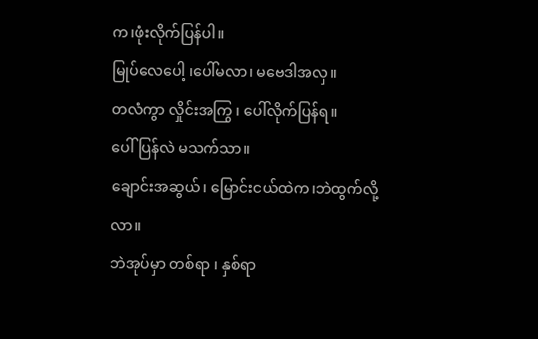က၊ဖုံးလိုက်ပြန်ပါ။
မြုပ်လေပေါ့ ၊ပေါ်မလာ၊ မဗေဒါအလှ။
တလံကွာ လှိုင်းအကြွ ၊ ပေါ်လိုက်ပြန်ရ။
ပေါ်ပြန်လဲ မသက်သာ။
ချောင်းအဆွယ်၊ မြောင်းငယ်ထဲက၊ဘဲထွက်လို့လာ။
ဘဲအုပ်မှာ တစ်ရာ ၊ နှစ်ရာ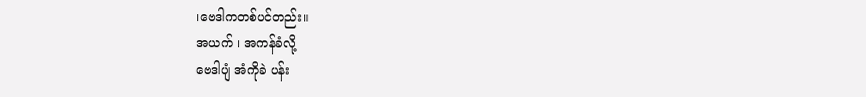၊ဗေဒါကတစ်ပင်တည်း။
အယက် ၊ အကန်ခံလို့
ဗေဒါပျံ အံကိုခဲ ပန်း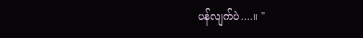ပန်လျက်ပဲ....။ "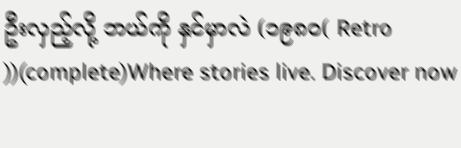ဦးလှည့်လို့ ဘယ်ကို နှင်မှာလဲ (၁၉၈၀( Retro ))(complete)Where stories live. Discover now